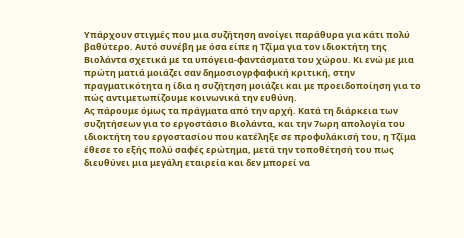Υπάρχουν στιγμές που μια συζήτηση ανοίγει παράθυρα για κάτι πολύ βαθύτερο. Αυτό συνέβη με όσα είπε η Τζίμα για τον ιδιοκτήτη της Βιολάντα σχετικά με τα υπόγεια-φαντάσματα του χώρου. Κι ενώ με μια πρώτη ματιά μοιάζει σαν δημοσιογρφαφική κριτική, στην πραγματικότητα η ίδια η συζήτηση μοιάζει και με προειδοποίηση για το πώς αντιμετωπίζουμε κοινωνικά την ευθύνη.
Ας πάρουμε όμως τα πράγματα από την αρχή. Κατά τη διάρκεια των συζητήσεων για το εργοστάσιο Βιολάντα, και την 7ωρη απολογία του ιδιοκτήτη του εργοστασίου που κατέληξε σε προφυλάκισή του, η Τζίμα έθεσε το εξής πολύ σαφές ερώτημα, μετά την τοποθέτησή του πως διευθύνει μια μεγάλη εταιρεία και δεν μπορεί να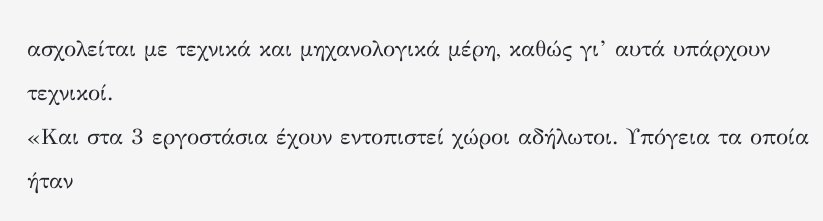ασχολείται με τεχνικά και μηχανολογικά μέρη, καθώς γι’ αυτά υπάρχουν τεχνικοί.
«Και στα 3 εργοστάσια έχουν εντοπιστεί χώροι αδήλωτοι. Υπόγεια τα οποία ήταν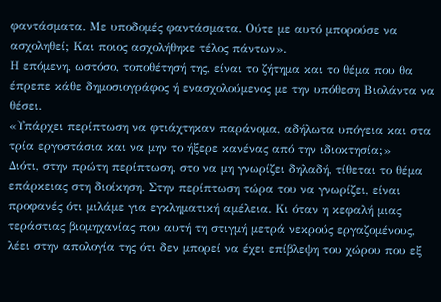φαντάσματα. Με υποδομές φαντάσματα. Ούτε με αυτό μπορούσε να ασχοληθεί; Και ποιος ασχολήθηκε τέλος πάντων».
Η επόμενη, ωστόσο, τοποθέτησή της, είναι το ζήτημα και το θέμα που θα έπρεπε κάθε δημοσιογράφος ή ενασχολούμενος με την υπόθεση Βιολάντα να θέσει.
«Υπάρχει περίπτωση να φτιάχτηκαν παράνομα, αδήλωτα υπόγεια και στα τρία εργοστάσια και να μην το ήξερε κανένας από την ιδιοκτησία;»
Διότι, στην πρώτη περίπτωση, στο να μη γνωρίζει δηλαδή, τίθεται το θέμα επάρκειας στη διοίκηση. Στην περίπτωση τώρα του να γνωρίζει, είναι προφανές ότι μιλάμε για εγκληματική αμέλεια. Κι όταν η κεφαλή μιας τεράστιας βιομηχανίας που αυτή τη στιγμή μετρά νεκρούς εργαζομένους, λέει στην απολογία της ότι δεν μπορεί να έχει επίβλεψη του χώρου που εξ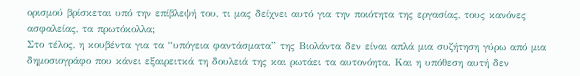ορισμού βρίσκεται υπό την επίβλεψή του, τι μας δείχνει αυτό για την ποιότητα της εργασίας, τους κανόνες ασφαλείας, τα πρωτόκολλα;
Στο τέλος, η κουβέντα για τα “υπόγεια φαντάσματα” της Βιολάντα δεν είναι απλά μια συζήτηση γύρω από μια δημοσιογράφο που κάνει εξαιρειτκά τη δουλειά της και ρωτάει τα αυτονόητα. Και η υπόθεση αυτή δεν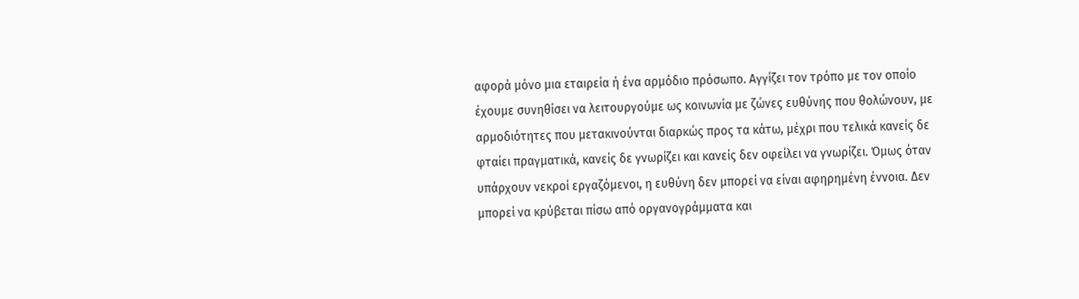αφορά μόνο μια εταιρεία ή ένα αρμόδιο πρόσωπο. Αγγίζει τον τρόπο με τον οποίο έχουμε συνηθίσει να λειτουργούμε ως κοινωνία με ζώνες ευθύνης που θολώνουν, με αρμοδιότητες που μετακινούνται διαρκώς προς τα κάτω, μέχρι που τελικά κανείς δε φταίει πραγματικά, κανείς δε γνωρίζει και κανείς δεν οφείλει να γνωρίζει. Όμως όταν υπάρχουν νεκροί εργαζόμενοι, η ευθύνη δεν μπορεί να είναι αφηρημένη έννοια. Δεν μπορεί να κρύβεται πίσω από οργανογράμματα και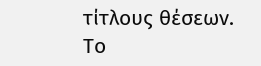τίτλους θέσεων.
Το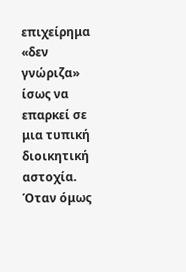επιχείρημα «δεν γνώριζα» ίσως να επαρκεί σε μια τυπική διοικητική αστοχία. Όταν όμως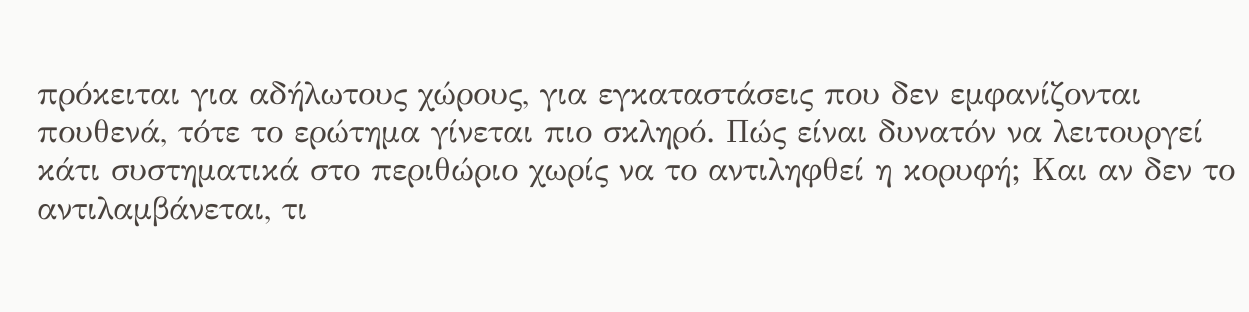πρόκειται για αδήλωτους χώρους, για εγκαταστάσεις που δεν εμφανίζονται πουθενά, τότε το ερώτημα γίνεται πιο σκληρό. Πώς είναι δυνατόν να λειτουργεί κάτι συστηματικά στο περιθώριο χωρίς να το αντιληφθεί η κορυφή; Και αν δεν το αντιλαμβάνεται, τι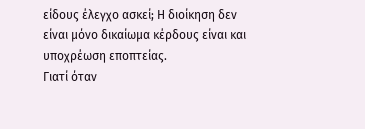είδους έλεγχο ασκεί; Η διοίκηση δεν είναι μόνο δικαίωμα κέρδους είναι και υποχρέωση εποπτείας.
Γιατί όταν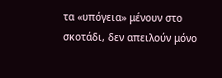τα «υπόγεια» μένουν στο σκοτάδι, δεν απειλούν μόνο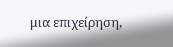μια επιχείρηση,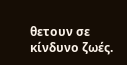θετουν σε κίνδυνο ζωές.